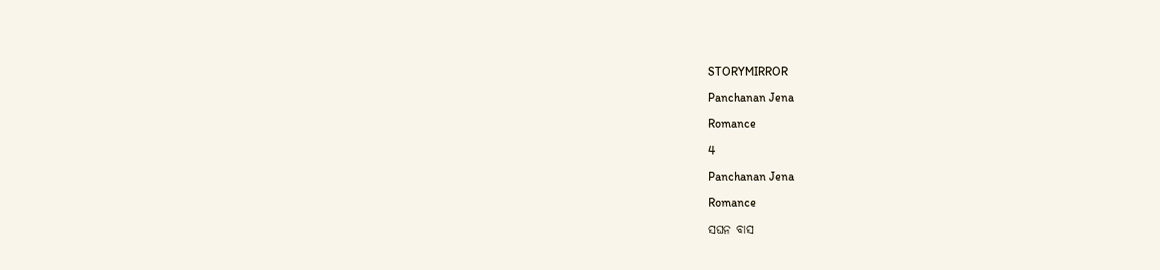STORYMIRROR

Panchanan Jena

Romance

4

Panchanan Jena

Romance

ସଘନ ବାସ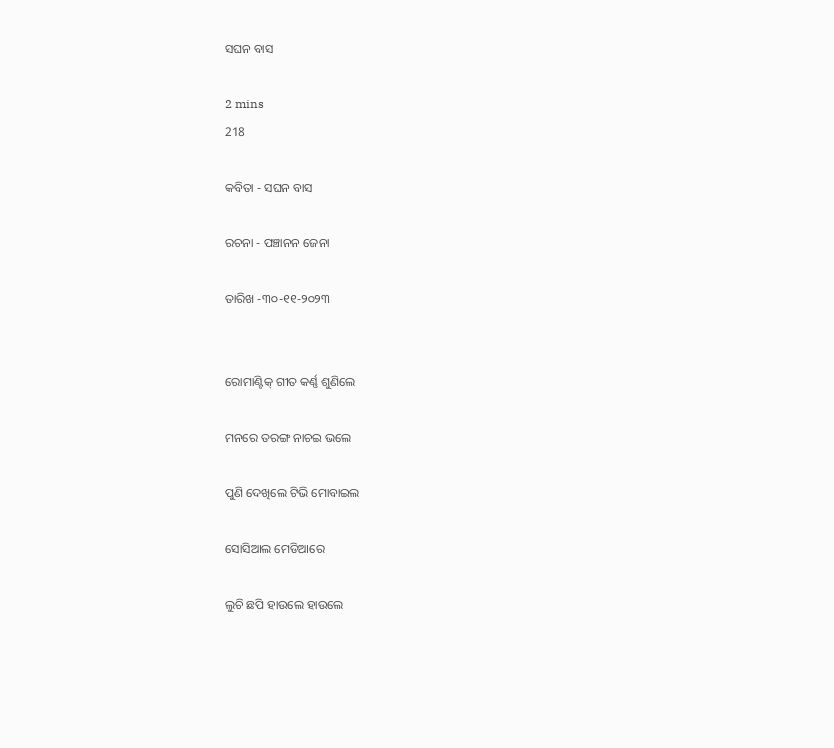ସଘନ ବାସ

2 mins
218

କବିତା - ସଘନ ବାସ

ରଚନା - ପଞ୍ଚାନନ ଜେନା

ତାରିଖ -୩୦-୧୧-୨୦୨୩


ରୋମାଣ୍ଟିକ୍ ଗୀତ କର୍ଣ୍ଣ ଶୁଣିଲେ

ମନରେ ତରଙ୍ଗ ନାଚଇ ଭଲେ

ପୁଣି ଦେଖିଲେ ଟିଭି ମୋବାଇଲ

ସୋସିଆଲ ମେଡିଆରେ

ଲୁଚି ଛପି ହାଉଲେ ହାଉଲେ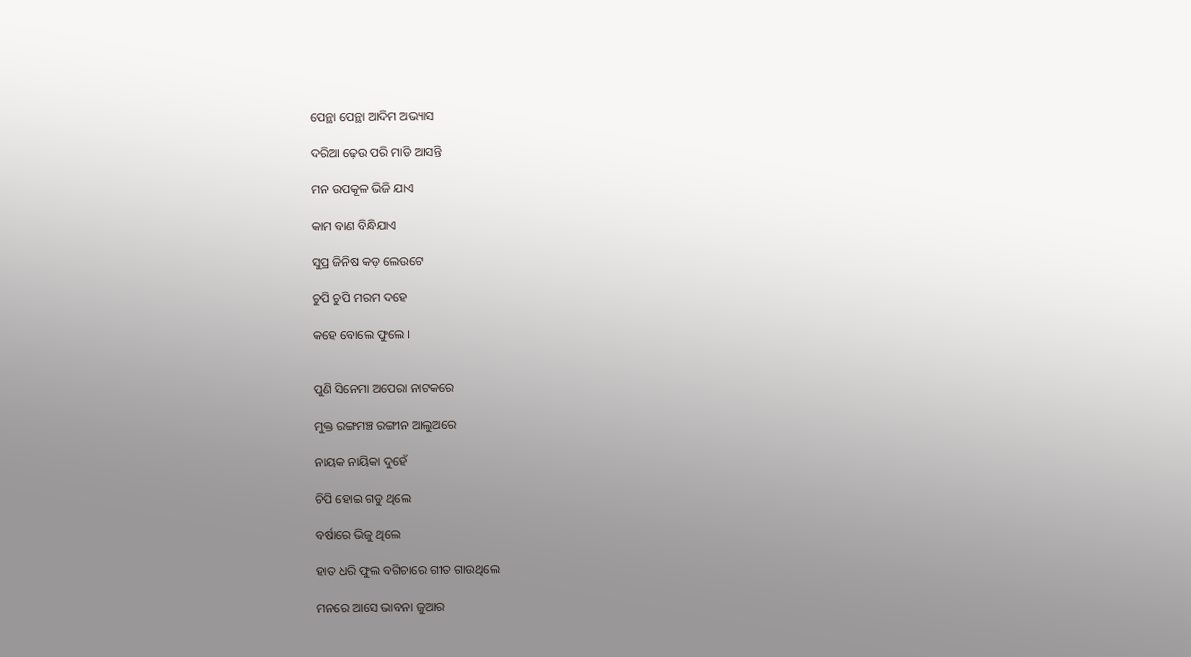ପେନ୍ଥା ପେନ୍ଥା ଆଦିମ ଅଭ୍ୟାସ

ଦରିଆ ଢ଼େଉ ପରି ମାଡି ଆସନ୍ତି

ମନ ଉପକୂଳ ଭିଜି ଯାଏ

କାମ ବାଣ ବିନ୍ଧିଯାଏ

ସୁପ୍ର ଜିନିଷ କଡ଼ ଲେଉଟେ

ଚୁପି ଚୁପି ମରମ ଦହେ

କହେ ବୋଲେ ଫୁଲେ ।


ପୁଣି ସିନେମା ଅପେରା ନାଟକରେ

ମୁକ୍ତ ରଙ୍ଗମଞ୍ଚ ରଙ୍ଗୀନ ଆଲୁଅରେ

ନାୟକ ନାୟିକା ଦୁହେଁ

ଚିପି ହୋଇ ଗଡୁ ଥିଲେ

ବର୍ଷାରେ ଭିଜୁ ଥିଲେ

ହାତ ଧରି ଫୁଲ ବଗିଚାରେ ଗୀତ ଗାଉଥିଲେ

ମନରେ ଆସେ ଭାବନା ଜୁଆର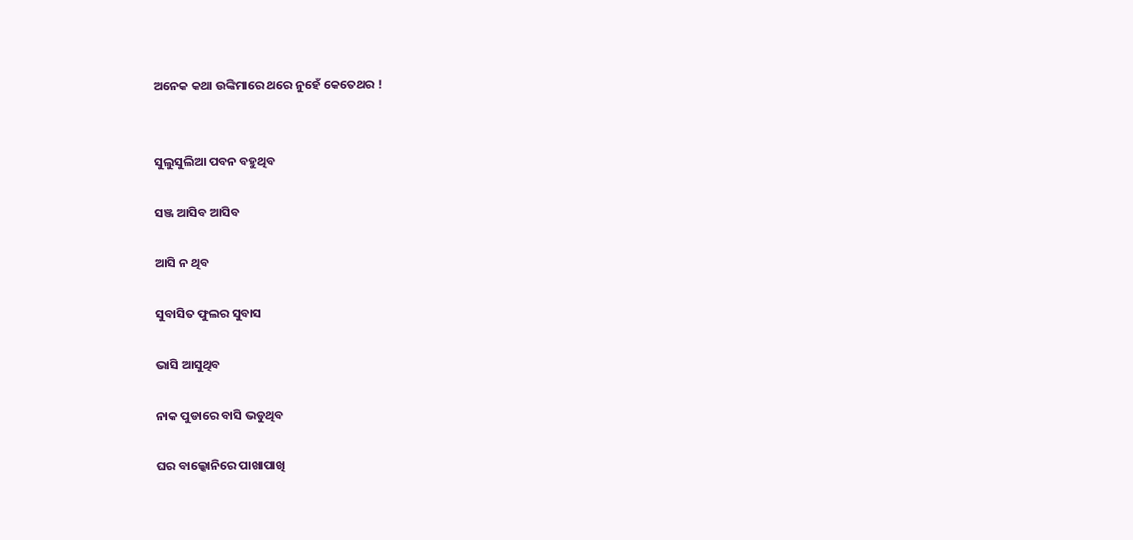ଅନେକ କଥା ଉଙ୍କିମାରେ ଥରେ ନୁହେଁ କେତେଥର !


ସୁଲୁସୁଲିଆ ପବନ ବହୁଥିବ

ସଞ୍ଜ ଆସିବ ଆସିବ

ଆସି ନ ଥିବ

ସୁବାସିତ ଫୁଲର ସୁବାସ

ଭାସି ଆସୁଥିବ

ନାକ ପୁଡାରେ ବାସି ଭଡୁଥିବ

ଘର ବାଲ୍କୋନିରେ ପାଖାପାଖି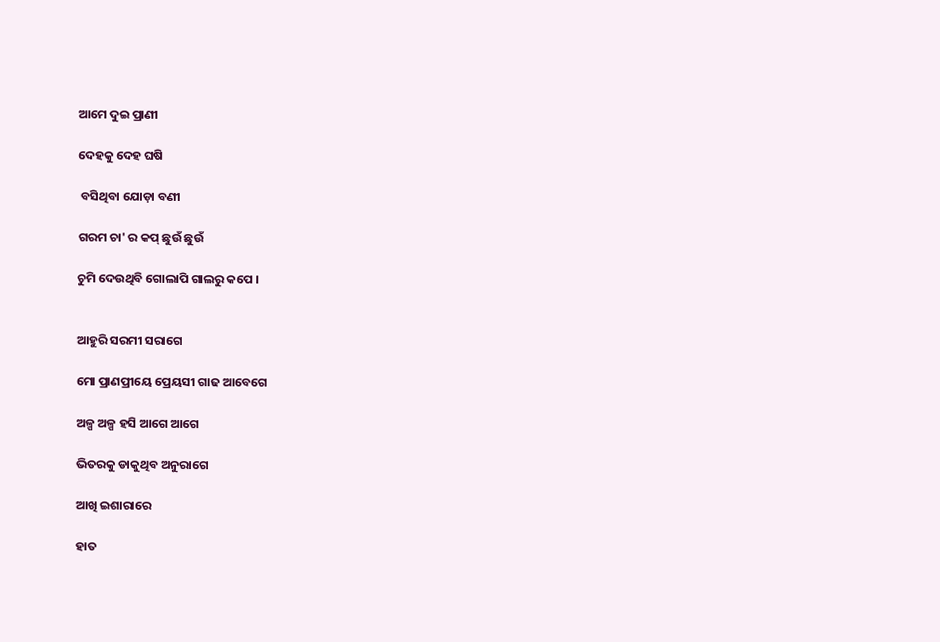ଆମେ ଦୁଇ ପ୍ରାଣୀ

ଦେହକୁ ଦେହ ଘଷି

 ବସିଥିବା ଯୋଡ଼ା ବଣୀ

ଗରମ ଚା' ର କପ୍ ଛୁଉଁ ଛୁଉଁ

ଚୁମି ଦେଉଥିବି ଗୋଲାପି ଗାଲରୁ କପେ ।


ଆହୁରି ସରମୀ ସରାଗେ

ମୋ ପ୍ରାଣପ୍ରୀୟେ ପ୍ରେୟସୀ ଗାଢ ଆବେଗେ

ଅଳ୍ପ ଅଳ୍ପ ହସି ଆଗେ ଆଗେ

ଭିତରକୁ ଡାକୁଥିବ ଅନୁରାଗେ

ଆଖି ଇଶାରାରେ

ହାତ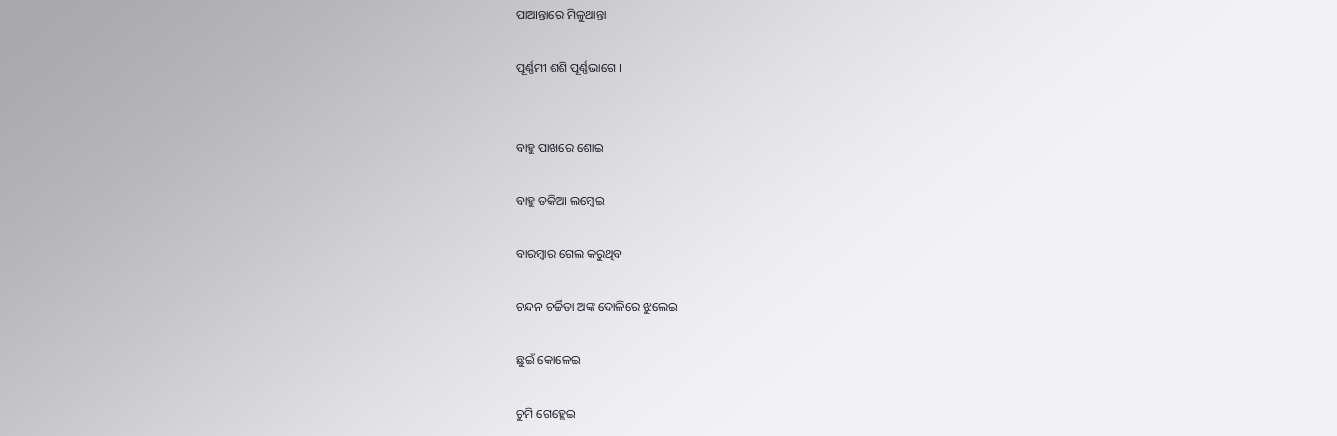ପାଆନ୍ତାରେ ମିଳୁଥାନ୍ତା

ପୂର୍ଣ୍ଣମୀ ଶଶି ପୂର୍ଣ୍ଣଭାଗେ ।


ବାହୁ ପାଖରେ ଶୋଇ

ବାହୁ ତକିଆ ଲମ୍ୱେଇ

ବାରମ୍ଵାର ଗେଲ କରୁଥିବ

ଚନ୍ଦନ ଚର୍ଚ୍ଚିତା ଅଙ୍କ ଦୋଳିରେ ଝୁଲେଇ

ଛୁଇଁ କୋଳେଇ

ଚୁମି ଗେହ୍ଲେଇ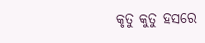କୃତୁ କୁତୁ ହସରେ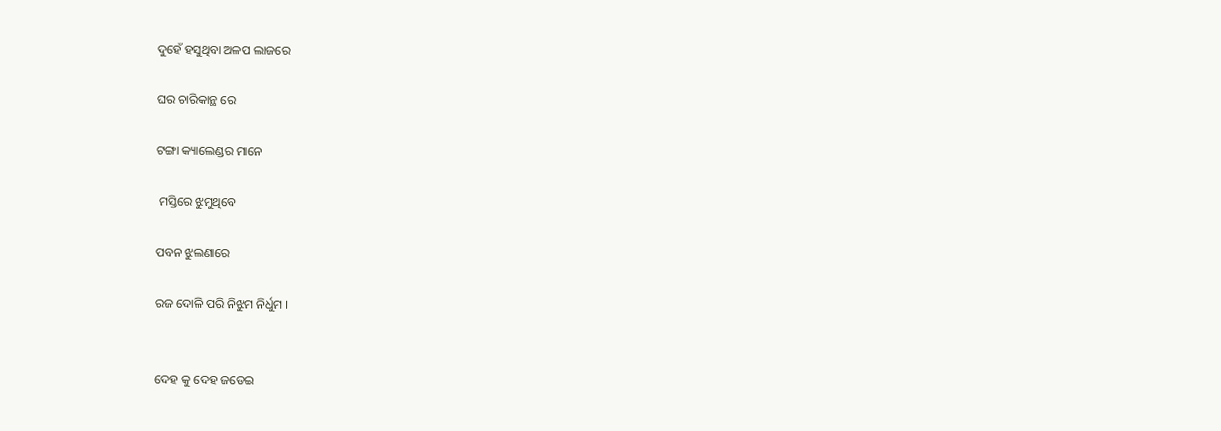ଦୁହେଁ ହସୁଥିବା ଅଳପ ଲାଜରେ

ଘର ଚାରିକାନ୍ଥ ରେ

ଟଙ୍ଗା କ୍ୟାଲେଣ୍ଡର ମାନେ

 ମସ୍ତିରେ ଝୁମୁଥିବେ

ପବନ ଝୁଲଣାରେ

ରଜ ଦୋଳି ପରି ନିଝୁମ ନିର୍ଧୁମ ।


ଦେହ କୁ ଦେହ ଜଡେଇ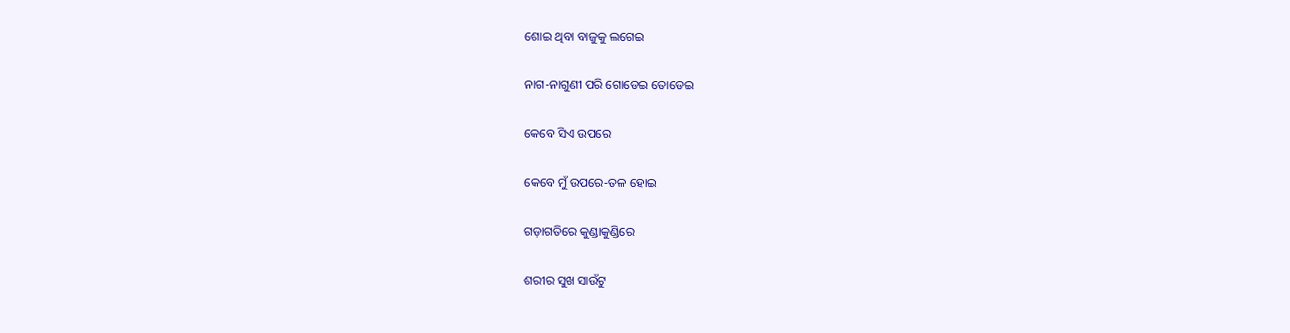ଶୋଇ ଥିବା ବାଜୁକୁ ଲଗେଇ

ନାଗ-ନାଗୁଣୀ ପରି ଗୋଡେଇ ତୋଡେଇ

କେବେ ସିଏ ଉପରେ

କେବେ ମୁଁ ଉପରେ-ତଳ ହୋଇ

ଗଡ଼ାଗତିରେ କୁଣ୍ଡାକୁଣ୍ଡିରେ

ଶରୀର ସୁଖ ସାଉଁଟୁ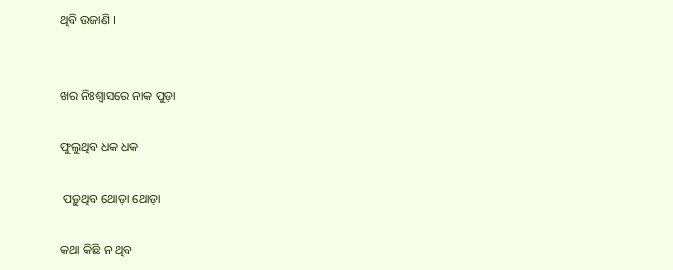ଥିବି ଉଜାଣି ।


ଖର ନିଃଶ୍ୱାସରେ ନାକ ପୁଡ଼ା

ଫୁଲୁଥିବ ଧକ ଧକ

 ପଡ଼ୁଥିବ ଥୋଡ଼ା ଥୋଡ଼ା

କଥା କିଛି ନ ଥିବ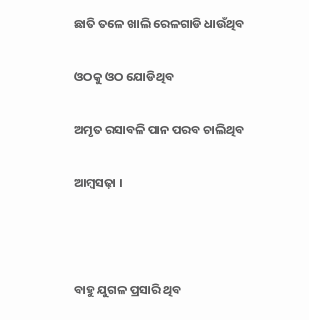ଛାତି ତଳେ ଖାଲି ରେଳଗାଡି ଧାଉଁଥିବ

ଓଠକୁ ଓଠ ଯୋଡିଥିବ

ଅମୃତ ରସାବଳି ପାନ ପରବ ଚାଲିଥିବ

ଆମ୍ବସଢ଼ା ।



ବାହୁ ଯୁଗଳ ପ୍ରସାରି ଥିବ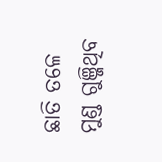ଛାତି ତଳେ ମୁଣ୍ଡ ଗୁଞ୍ଜିଥିବ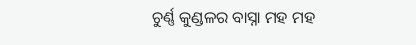ଚୁର୍ଣ୍ଣ କୁଣ୍ଡଳର ବାସ୍ନା ମହ ମହ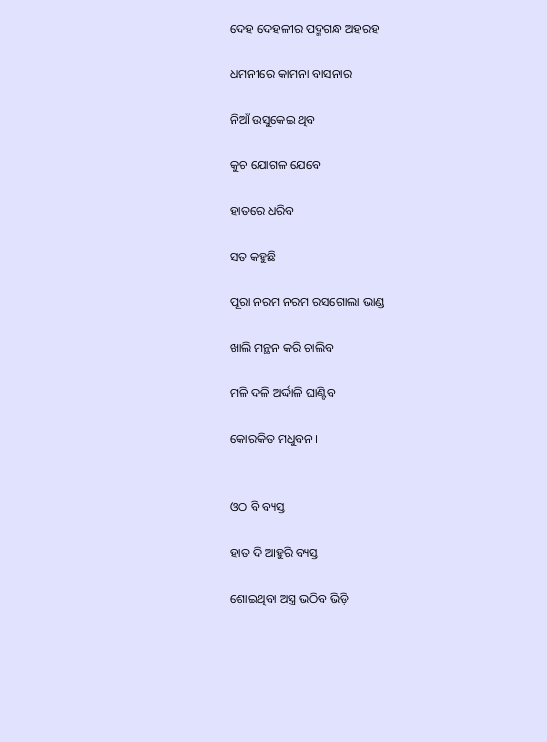ଦେହ ଦେହଳୀର ପଦ୍ମଗନ୍ଧ ଅହରହ

ଧମନୀରେ କାମନା ବାସନାର

ନିଆଁ ଉସୁକେଇ ଥିବ

କୁଚ ଯୋଗଳ ଯେବେ

ହାତରେ ଧରିବ

ସତ କହୁଛି

ପୂରା ନରମ ନରମ ରସଗୋଲା ଭାଣ୍ଡ

ଖାଲି ମନ୍ଥନ କରି ଚାଲିବ

ମଳି ଦଳି ଅର୍ଦ୍ଦାଳି ଘାଣ୍ଟିବ

କୋରକିତ ମଧୁବନ ।


ଓଠ ବି ବ୍ୟସ୍ତ

ହାତ ଦି ଆହୁରି ବ୍ୟସ୍ତ

ଶୋଇଥିବା ଅସ୍ତ୍ର ଭଠିବ ଭିଡ଼ି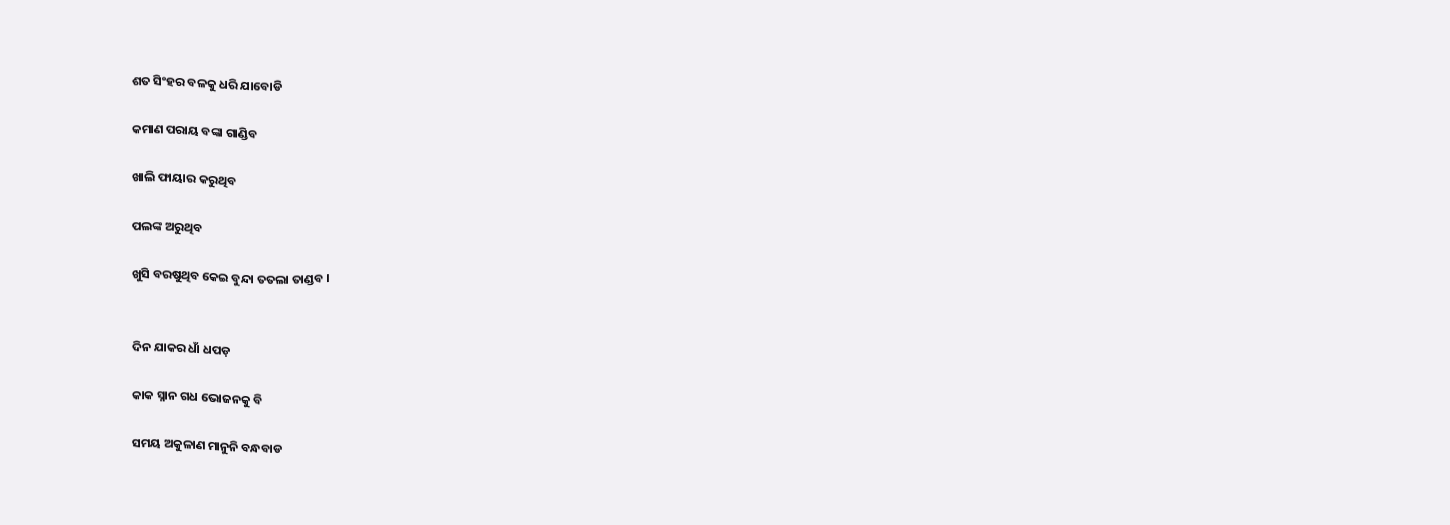ଶତ ସିଂହର ବଳକୁ ଧରି ଯାବୋଡି

କମାଣ ପରାୟ ବଙ୍କା ଗାଣ୍ଡିବ

ଖାଲି ଫାୟାର କରୁଥିବ

ପଲଙ୍କ ଅରୁଥିବ

ଖୁସି ବରଷୁଥିବ କେଇ ବୁନ୍ଦା ତତଲା ତାଣ୍ଡବ ।


ଦିନ ଯାକର ଧାଁ ଧପଡ଼

କାକ ସ୍ନାନ ଗଧ ଭୋଜନକୁ ବି

ସମୟ ଅକୁଳାଣ ମାନୁନି ବନ୍ଧବାଡ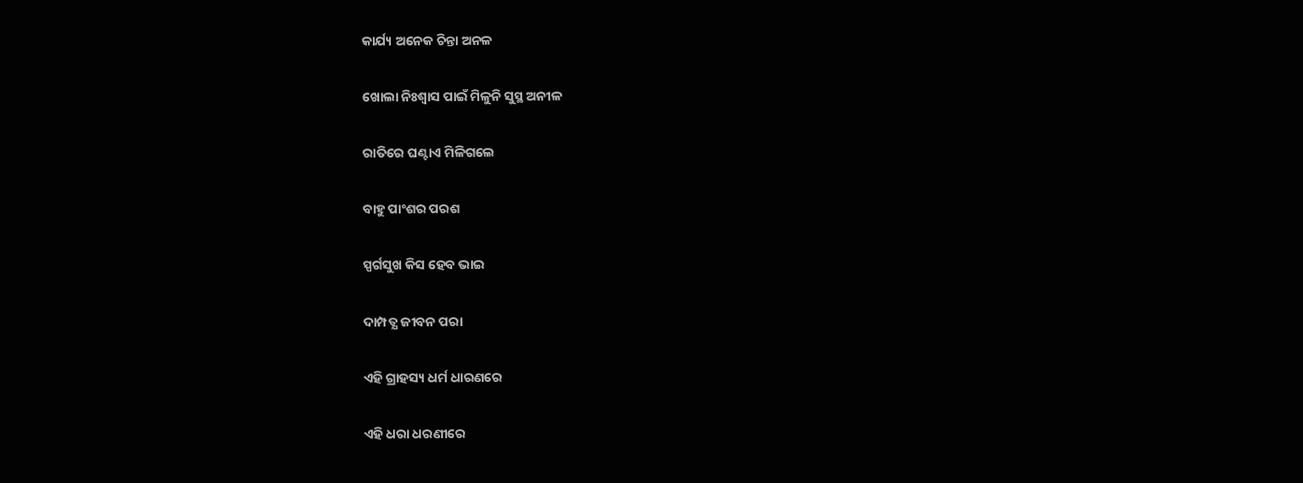କାର୍ଯ୍ୟ ଅନେକ ଚିନ୍ତା ଅନଳ

ଖୋଲା ନିଃଶ୍ୱାସ ପାଇଁ ମିଳୁନି ସୁସ୍ଥ ଅନୀଳ

ରାତିରେ ଘଣ୍ଟାଏ ମିଳିଗଲେ

ବାହୁ ପାଂଶର ପରଶ

ସ୍ପର୍ଗସୁଖ କିସ ହେବ ଭାଇ

ଦାମ୍ପତ୍ଯ ଜୀବନ ପରା

ଏହି ଗ୍ରାହସ୍ୟ ଧର୍ମ ଧାରଣରେ

ଏହି ଧରା ଧରଣୀରେ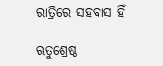ରାତ୍ରିରେ ସହବାସ ହିଁ

ଋତୁଶ୍ରେଷ୍ଠ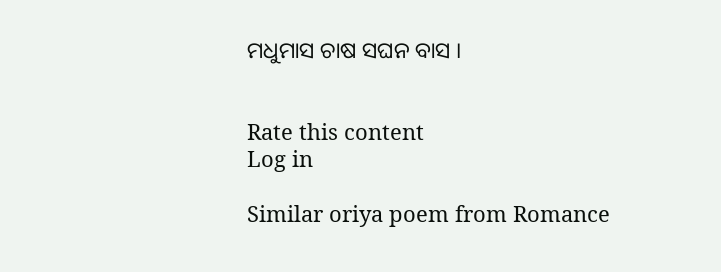ମଧୁମାସ ଚାଷ ସଘନ ବାସ ।


Rate this content
Log in

Similar oriya poem from Romance